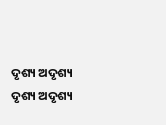ଦୃଶ୍ୟ ଅଦୃଶ୍ୟ
ଦୃଶ୍ୟ ଅଦୃଶ୍ୟ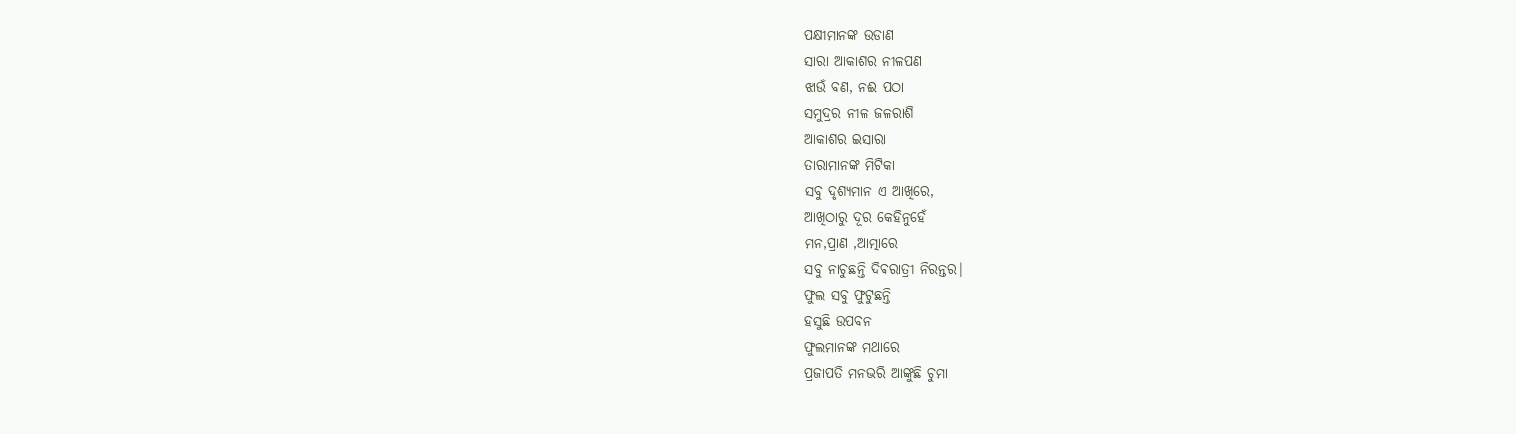ପକ୍ଷୀମାନଙ୍କ ଉଡାଣ
ସାରା ଆକାଶର ନୀଳପଣ
ଝାଉଁ ବଣ, ନଈ ପଠା
ସମୁଦ୍ରର ନୀଳ ଜଳରାଶି
ଆକାଶର ଇସାରା
ତାରାମାନଙ୍କ ମିଟିକା
ସବୁ ଦୃଶ୍ୟମାନ ଏ ଆଖିରେ,
ଆଖିଠାରୁ ଦୂର କେହିନୁହେଁ
ମନ,ପ୍ରାଣ ,ଆତ୍ମାରେ
ସବୁ ନାଚୁଛନ୍ତି ଦିଵରାତ୍ରୀ ନିରନ୍ତର|
ଫୁଲ ସବୁ ଫୁଟୁଛନ୍ତି
ହସୁଛି ଉପବନ
ଫୁଲମାନଙ୍କ ମଥାରେ
ପ୍ରଜାପତି ମନଭରି ଆଙ୍କୁଛି ଚୁମା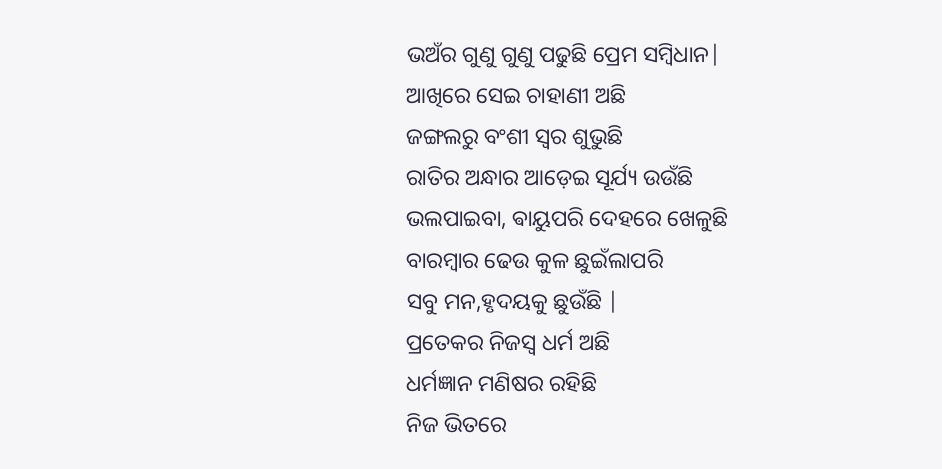ଭଅଁର ଗୁଣୁ ଗୁଣୁ ପଢୁଛି ପ୍ରେମ ସମ୍ବିଧାନ|
ଆଖିରେ ସେଇ ଚାହାଣୀ ଅଛି
ଜଙ୍ଗଲରୁ ବଂଶୀ ସ୍ୱର ଶୁଭୁଛି
ରାତିର ଅନ୍ଧାର ଆଡ଼େଇ ସୂର୍ଯ୍ୟ ଉଉଁଛି
ଭଲପାଇବା, ଵାୟୁପରି ଦେହରେ ଖେଳୁଛି
ବାରମ୍ବାର ଢେଉ କୁଳ ଛୁଇଁଲାପରି
ସବୁ ମନ,ହୃଦୟକୁ ଛୁଉଁଛି |
ପ୍ରତେକର ନିଜସ୍ୱ ଧର୍ମ ଅଛି
ଧର୍ମଜ୍ଞାନ ମଣିଷର ରହିଛି
ନିଜ ଭିତରେ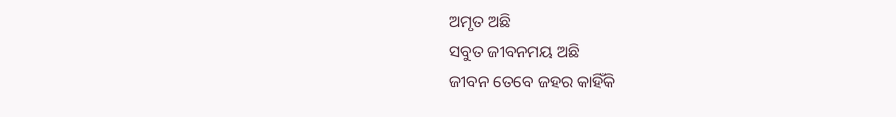ଅମୃତ ଅଛି
ସବୁତ ଜୀବନମୟ ଅଛି
ଜୀବନ ତେବେ ଜହର କାହିଁକି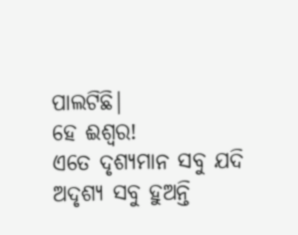ପାଲଟିଛି|
ହେ ଈଶ୍ୱର!
ଏତେ ଦୃଶ୍ୟମାନ ସବୁ ଯଦି
ଅଦୃଶ୍ୟ ସବୁ ହୁଅନ୍ତି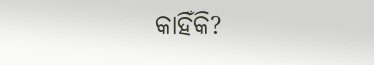କାହିଁକି?